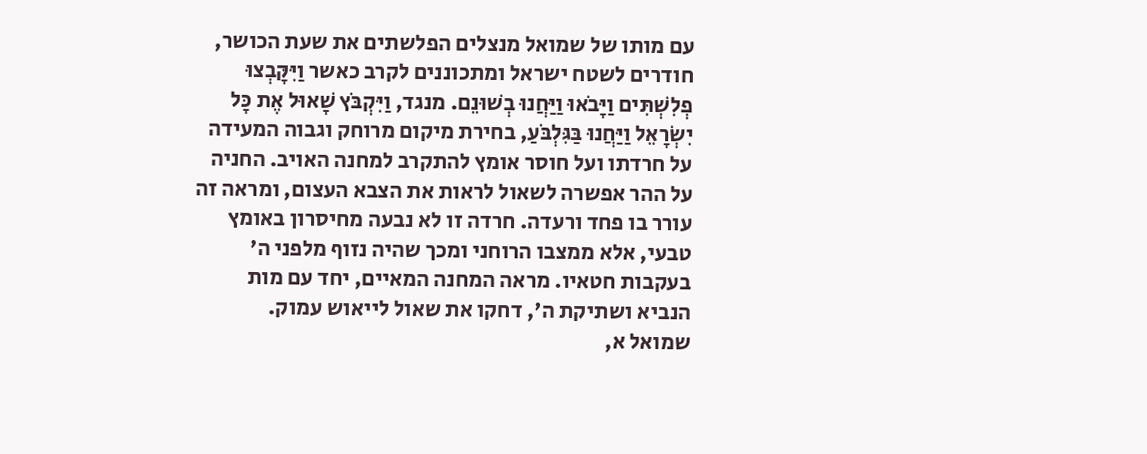עם מותו של שמואל מנצלים הפלשתים את שעת הכושר, חודרים לשטח ישראל ומתכוננים לקרב כאשר וַיִּקָּבְצוּ פְלִשְׁתִּים וַיָּבֹאוּ וַיַּחֲנוּ בְשׁוּנֵם. מנגד, וַיִּקְבֹּץ שָׁאוּל אֶת כָּל יִשְׂרָאֵל וַיַּחֲנוּ בַּגִּלְבֹּעַ, בחירת מיקום מרוחק וגבוה המעידה על חרדתו ועל חוסר אומץ להתקרב למחנה האויב. החניה על ההר אפשרה לשאול לראות את הצבא העצום, ומראה זה עורר בו פחד ורעדה. חרדה זו לא נבעה מחיסרון באומץ טבעי, אלא ממצבו הרוחני ומכך שהיה נזוף מלפני ה' בעקבות חטאיו. מראה המחנה המאיים, יחד עם מות הנביא ושתיקת ה', דחקו את שאול לייאוש עמוק.
שמואל א,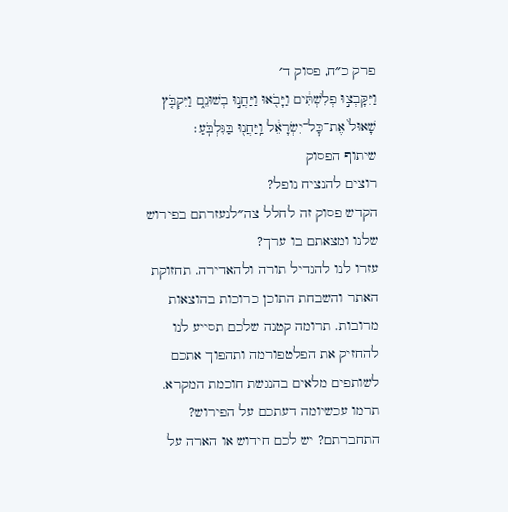פרק כ״ח, פסוק ד׳
וַיִּקָּבְצ֣וּ פְלִשְׁתִּ֔ים וַיָּבֹ֖אוּ וַיַּחֲנ֣וּ בְשׁוּנֵ֑ם וַיִּקְבֹּ֤ץ שָׁאוּל֙ אֶת־כׇּל־יִשְׂרָאֵ֔ל וַֽיַּחֲנ֖וּ בַּגִּלְבֹּֽעַ׃
שיתוף הפסוק
רוצים להנציח נופל?
הקדש פסוק זה לחלל צה״לנעזרתם בפירוש שלנו ומצאתם בו ערך?
עזרו לנו להגדיל תורה ולהאדירה. תחזוקת האתר והשבחת התוכן כרוכות בהוצאות מרובות. תרומה קטנה שלכם תסייע לנו להחזיק את הפלטפורמה ותהפוך אתכם לשותפים מלאים בהנגשת חוכמת המקרא.
תרמו עכשיומה דעתכם על הפירוש?
התחברתם? יש לכם חידוש או הארה על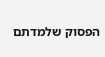הפסוק שלמדתם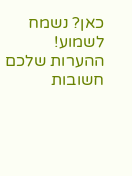כאן? נשמח לשמוע!
ההערות שלכם חשובות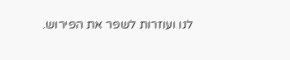לנו ועוזרות לשפר את הפירוש.